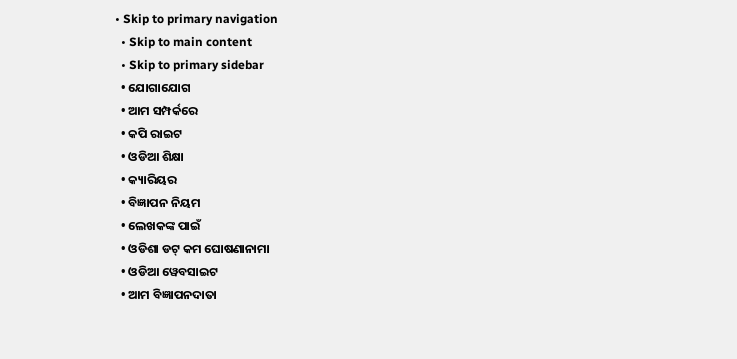• Skip to primary navigation
  • Skip to main content
  • Skip to primary sidebar
  • ଯୋଗାଯୋଗ
  • ଆମ ସମ୍ପର୍କରେ
  • କପି ରାଇଟ
  • ଓଡିଆ ଶିକ୍ଷା
  • କ୍ୟାରିୟର
  • ବିଜ୍ଞାପନ ନିୟମ
  • ଲେଖକଙ୍କ ପାଇଁ
  • ଓଡିଶା ଡଟ୍ କମ ଘୋଷଣାନାମା
  • ଓଡିଆ ୱେବସାଇଟ
  • ଆମ ବିଜ୍ଞାପନଦାତା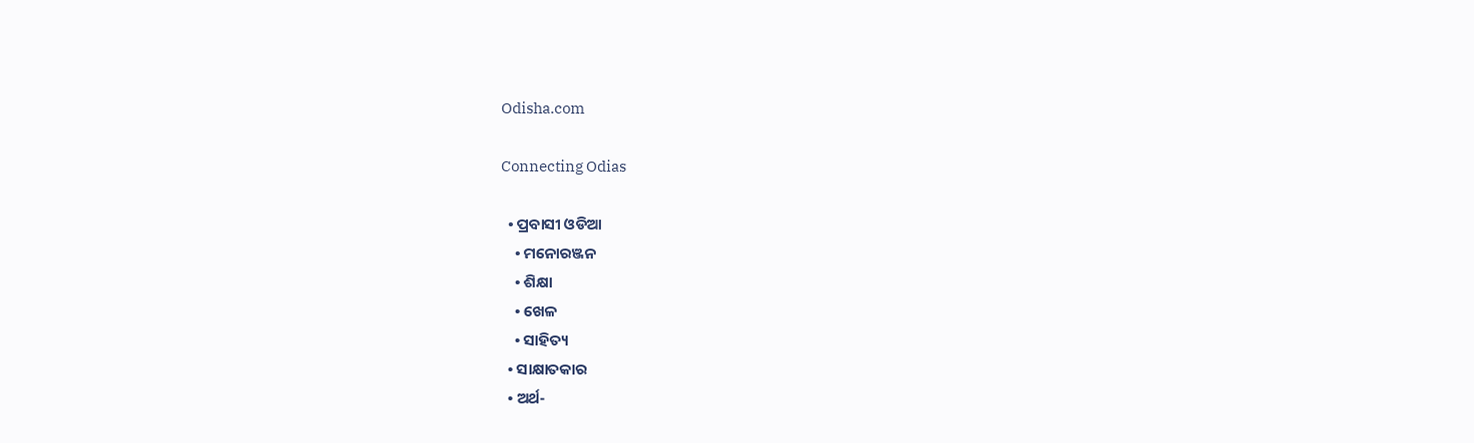Odisha.com

Connecting Odias

  • ପ୍ରବାସୀ ଓଡିଆ
    • ମନୋରଞ୍ଜନ
    • ଶିକ୍ଷା
    • ଖେଳ
    • ସାହିତ୍ୟ
  • ସାକ୍ଷାତକାର
  • ଅର୍ଥ-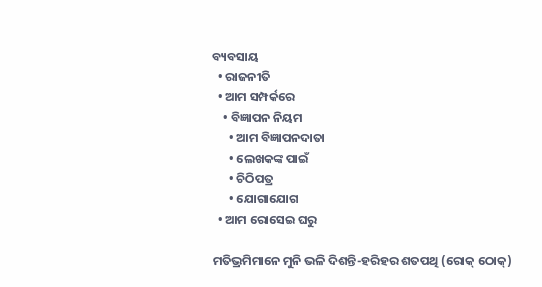ବ୍ୟବସାୟ
  • ରାଜନୀତି
  • ଆମ ସମ୍ପର୍କରେ
    • ବିଜ୍ଞାପନ ନିୟମ
      • ଆମ ବିଜ୍ଞାପନଦାତା
      • ଲେଖକଙ୍କ ପାଇଁ
      • ଚିଠିପତ୍ର
      • ଯୋଗାଯୋଗ
  • ଆମ ରୋସେଇ ଘରୁ

ମତିଭ୍ରମିମାନେ ମୁନି ଭଳି ଦିଶନ୍ତି-ହରିହର ଶତପଥି (ରୋକ୍ ଠୋକ୍)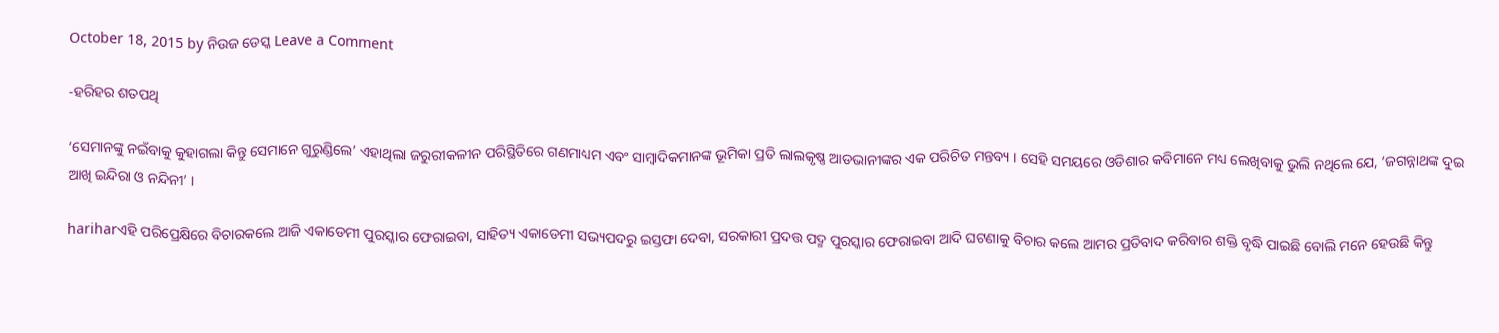October 18, 2015 by ନିଉଜ ଡେସ୍କ Leave a Comment

-ହରିହର ଶତପଥି

‘ସେମାନଙ୍କୁ ନଇଁବାକୁ କୁହାଗଲା କିନ୍ତୁ ସେମାନେ ଗୁରୁଣ୍ଡିଲେ’ ଏହାଥିଲା ଜରୁରୀକଳୀନ ପରିସ୍ଥିତିରେ ଗଣମାଧ୍ୟମ ଏବଂ ସାମ୍ବାଦିକମାନଙ୍କ ଭୂମିକା ପ୍ରତି ଲାଲକୃଷ୍ଣ ଆଡଭାନୀଙ୍କର ଏକ ପରିଚିତ ମନ୍ତବ୍ୟ । ସେହି ସମୟରେ ଓଡିଶାର କବିମାନେ ମଧ୍ୟ ଲେଖିବାକୁ ଭୁଲି ନଥିଲେ ଯେ, ‘ଜଗନ୍ନାଥଙ୍କ ଦୁଇ ଆଖି ଇନ୍ଦିରା ଓ ନନ୍ଦିନୀ’ ।

hariharଏହି ପରିପ୍ରେକ୍ଷିରେ ବିଚାରକଲେ ଆଜି ଏକାଡେମୀ ପୁରସ୍କାର ଫେରାଇବା, ସାହିତ୍ୟ ଏକାଡେମୀ ସଭ୍ୟପଦରୁ ଇସ୍ତଫା ଦେବା, ସରକାରୀ ପ୍ରଦତ୍ତ ପଦ୍ମ ପୁରସ୍କାର ଫେରାଇବା ଆଦି ଘଟଣାକୁ ବିଚାର କଲେ ଆମର ପ୍ରତିବାଦ କରିବାର ଶକ୍ତି ବୃଦ୍ଧି ପାଇଛି ବୋଲି ମନେ ହେଉଛି କିନ୍ତୁ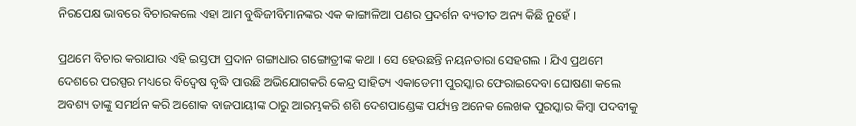ନିରପେକ୍ଷ ଭାବରେ ବିଚାରକଲେ ଏହା ଆମ ବୁଦ୍ଧିଜୀବିମାନଙ୍କର ଏକ କାଙ୍ଗାଳିଆ ପଣର ପ୍ରଦର୍ଶନ ବ୍ୟତୀତ ଅନ୍ୟ କିଛି ନୁହେଁ ।

ପ୍ରଥମେ ବିଚାର କରାଯାଉ ଏହି ଇସ୍ତଫା ପ୍ରଦାନ ଗଙ୍ଗାଧାର ଗଙ୍ଗୋତ୍ରୀଙ୍କ କଥା । ସେ ହେଉଛନ୍ତି ନୟନତାରା ସେହଗଲ । ଯିଏ ପ୍ରଥମେ ଦେଶରେ ପରସ୍ପର ମଧ୍ୟରେ ବିଦ୍ୱେଷ ବୃଦ୍ଧି ପାଉଛି ଅଭିଯୋଗକରି କେନ୍ଦ୍ର ସାହିତ୍ୟ ଏକାଡେମୀ ପୁରସ୍କାର ଫେରାଇଦେବା ଘୋଷଣା କଲେ ଅବଶ୍ୟ ତାଙ୍କୁ ସମର୍ଥନ କରି ଅଶୋକ ବାଜପାୟୀଙ୍କ ଠାରୁ ଆରମ୍ଭକରି ଶଶି ଦେଶପାଣ୍ଡେଙ୍କ ପର୍ଯ୍ୟନ୍ତ ଅନେକ ଲେଖକ ପୁରସ୍କାର କିମ୍ବା ପଦବୀକୁ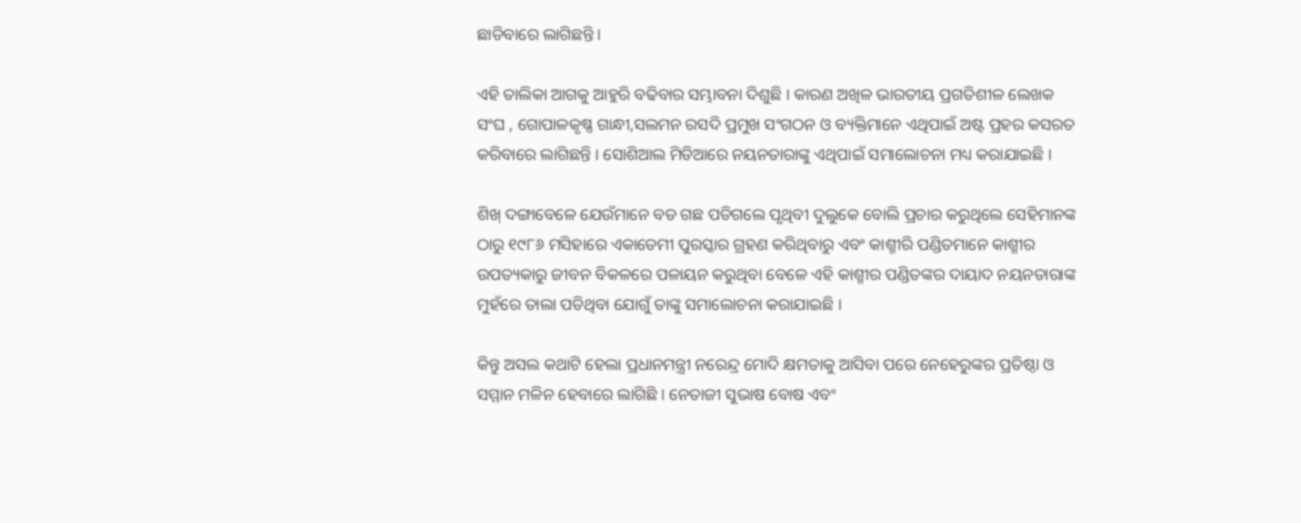ଛାଡିବାରେ ଲାଗିଛନ୍ତି ।

ଏହି ତାଲିକା ଆଗକୁ ଆହୁରି ବଢିବାର ସମ୍ଭାବନା ଦିଶୁଛି । କାରଣ ଅଖିଳ ଭାରତୀୟ ପ୍ରଗତିଶୀଳ ଲେଖକ ସଂଘ , ଗୋପାଳକୃଷ୍ଣ ଗାନ୍ଧୀ,ସଲମନ ରସଦି ପ୍ରମୁଖ ସଂଗଠନ ଓ ବ୍ୟକ୍ତିମାନେ ଏଥିପାଇଁ ଅଷ୍ଟ ପ୍ରହର କସରତ କରିବାରେ ଲାଗିଛନ୍ତି । ସୋଶିଆଲ ମିଡିଆରେ ନୟନତାରାଙ୍କୁ ଏଥିପାଇଁ ସମାଲୋଚନା ମଧ୍ୟ କରାଯାଇଛି ।

ଶିଖ୍ ଦଙ୍ଗାବେଳେ ଯେଉଁମାନେ ବଡ ଗଛ ପଡିଗଲେ ପୃଥିବୀ ଦୁଲୁକେ ବୋଲି ପ୍ରଚାର କରୁଥିଲେ ସେହିମାନଙ୍କ ଠାରୁ ୧୯୮୬ ମସିହାରେ ଏକାଡେମୀ ପୁରସ୍କାର ଗ୍ରହଣ କରିଥିବାରୁ ଏବଂ କାଶ୍ମୀରି ପଣ୍ଡିତମାନେ କାଶ୍ମୀର ଉପତ୍ୟକାରୁ ଜୀବନ ବିକଳରେ ପଳାୟନ କରୁଥିବା ବେଳେ ଏହି କାଶ୍ମୀର ପଣ୍ଡିତଙ୍କର ଦାୟାଦ ନୟନତାରାଙ୍କ ମୁହଁରେ ତାଲା ପଡିଥିବା ଯୋଗୁଁ ତାଙ୍କୁ ସମାଲୋଚନା କରାଯାଇଛି ।

କିନ୍ତୁ ଅସଲ କଥାଟି ହେଲା ପ୍ରଧାନମନ୍ତ୍ରୀ ନରେନ୍ଦ୍ର ମୋଦି କ୍ଷମତାକୁ ଆସିବା ପରେ ନେହେରୁଙ୍କର ପ୍ରତିଷ୍ଠା ଓ ସମ୍ମାନ ମଳିନ ହେବାରେ ଲାଗିଛି । ନେତାଜୀ ସୁଭାଷ ବୋଷ ଏବଂ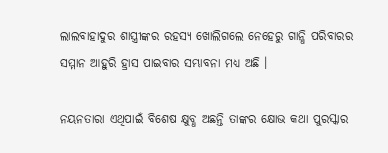ଲାଲବାହାଦୁର ଶାସ୍ତ୍ରୀଙ୍କର ରହସ୍ୟ ଖୋଲିଗଲେ ନେହେରୁ ଗାନ୍ଧି ପରିବାରର ସମ୍ମାନ ଆହୁରି ହ୍ରାସ ପାଇବାର ସମ୍ଭାବନା ମଧ୍ୟ ଅଛି ।

ନୟନତାରା ଏଥିପାଇଁ ବିଶେଷ କ୍ଷୁବ୍ଧ ଅଛନ୍ତି ତାଙ୍କର କ୍ଷୋଭ କଥା ପୁରସ୍କାର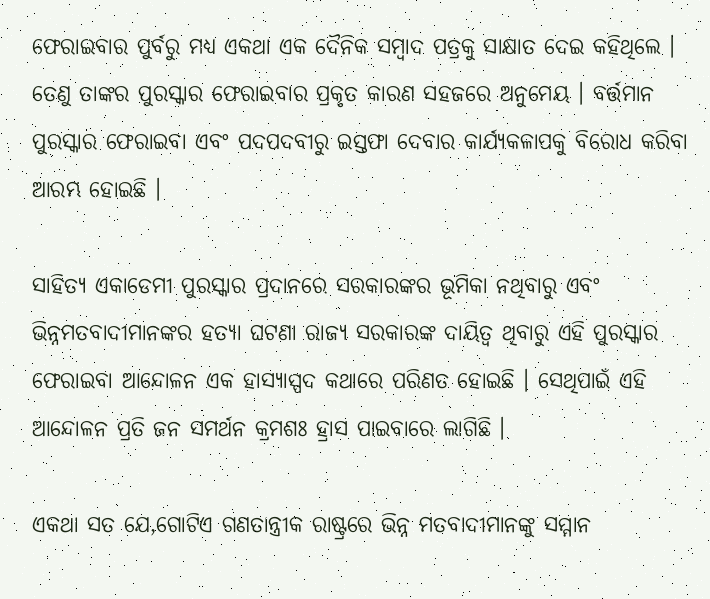ଫେରାଇବାର ପୁର୍ବରୁ ମଧ୍ୟ ଏକଥା ଏକ ଦୈନିକ ସମ୍ବାଦ ପତ୍ରକୁ ସାକ୍ଷାତ ଦେଇ କହିଥିଲେ । ତେଣୁ ତାଙ୍କର ପୁରସ୍କାର ଫେରାଇବାର ପ୍ରକୃତ କାରଣ ସହଜରେ ଅନୁମେୟ । ବର୍ତ୍ତମାନ ପୁରସ୍କାର ଫେରାଇବା ଏବଂ ପଦପଦବୀରୁ ଇସ୍ତଫା ଦେବାର କାର୍ଯ୍ୟକଳାପକୁ ବିରୋଧ କରିବା ଆରମ୍ଭ ହୋଇଛି ।

ସାହିତ୍ୟ ଏକାଡେମୀ ପୁରସ୍କାର ପ୍ରଦାନରେ ସରକାରଙ୍କର ଭୂମିକା ନଥିବାରୁ ଏବଂ ଭିନ୍ନମତବାଦୀମାନଙ୍କର ହତ୍ୟା ଘଟଣା ରାଜ୍ୟ ସରକାରଙ୍କ ଦାୟିତ୍ୱ ଥିବାରୁ ଏହି ପୁରସ୍କାର ଫେରାଇବା ଆନ୍ଦୋଳନ ଏକ ହାସ୍ୟାସ୍ପଦ କଥାରେ ପରିଣତ ହୋଇଛି । ସେଥିପାଇଁ ଏହି ଆନ୍ଦୋଳନ ପ୍ରତି ଜନ ସମର୍ଥନ କ୍ରମଶଃ ହ୍ରାସ ପାଇବାରେ ଲାଗିଛି ।

ଏକଥା ସତ ଯେ,ଗୋଟିଏ ଗଣତାନ୍ତ୍ରୀକ ରାଷ୍ଟ୍ରରେ ଭିନ୍ନ ମତବାଦୀମାନଙ୍କୁ ସମ୍ମାନ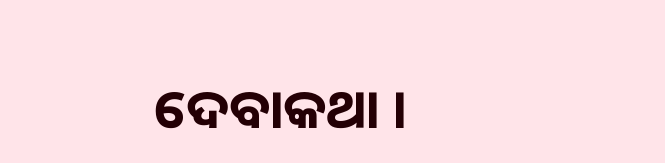ଦେବାକଥା ।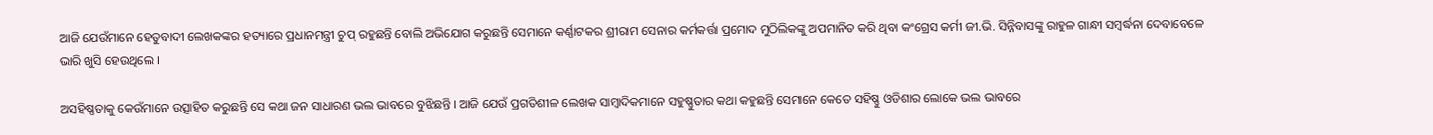ଆଜି ଯେଉଁମାନେ ହେତୁବାଦୀ ଲେଖକଙ୍କର ହତ୍ୟାରେ ପ୍ରଧାନମନ୍ତ୍ରୀ ଚୁପ୍ ରହୁଛନ୍ତି ବୋଲି ଅଭିଯୋଗ କରୁଛନ୍ତି ସେମାନେ କର୍ଣ୍ଣାଟକର ଶ୍ରୀରାମ ସେନାର କର୍ମକର୍ତ୍ତା ପ୍ରମୋଦ ମୁଠିଲିକଙ୍କୁ ଅପମାନିତ କରି ଥିବା କଂଗ୍ରେସ କର୍ମୀ ଜୀ.ଭି. ସିନ୍ନିବାସଙ୍କୁ ରାହୁଳ ଗାନ୍ଧୀ ସମ୍ବର୍ଦ୍ଧନା ଦେବାବେଳେ ଭାରି ଖୁସି ହେଉଥିଲେ ।

ଅସହିଷ୍ଣତାକୁ କେଉଁମାନେ ଉତ୍ସାହିତ କରୁଛନ୍ତି ସେ କଥା ଜନ ସାଧାରଣ ଭଲ ଭାବରେ ବୁଝିଛନ୍ତି । ଆଜି ଯେଉଁ ପ୍ରଗତିଶୀଳ ଲେଖକ ସାମ୍ବାଦିକମାନେ ସହୁଷ୍ଣୁତାର କଥା କହୁଛନ୍ତି ସେମାନେ କେତେ ସହିଷ୍ଣୁ ଓଡିଶାର ଲୋକେ ଭଲ ଭାବରେ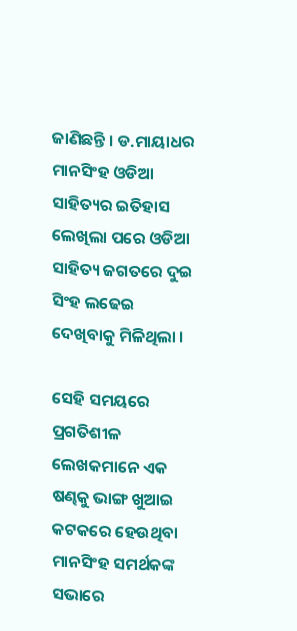ଜାଣିଛନ୍ତି । ଡ.ମାୟାଧର ମାନସିଂହ ଓଡିଆ ସାହିତ୍ୟର ଇତିହାସ ଲେଖିଲା ପରେ ଓଡିଆ ସାହିତ୍ୟ ଜଗତରେ ଦୁଇ ସିଂହ ଲଢେଇ ଦେଖିବାକୁ ମିଳିଥିଲା ।

ସେହି ସମୟରେ ପ୍ରଗତିଶୀଳ ଲେଖକମାନେ ଏକ ଷଣ୍ଢକୁ ଭାଙ୍ଗ ଖୁଆଇ କଟକରେ ହେଉଥିବା ମାନସିଂହ ସମର୍ଥକଙ୍କ ସଭାରେ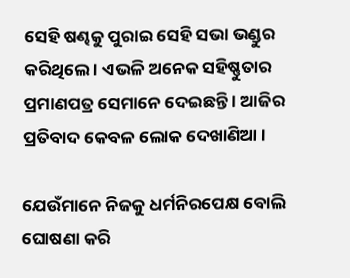ସେହି ଷଣ୍ଢକୁ ପୁରାଇ ସେହି ସଭା ଭଣ୍ଡୁର କରିଥିଲେ । ଏଭଳି ଅନେକ ସହିଷ୍ଣୁତାର ପ୍ରମାଣପତ୍ର ସେମାନେ ଦେଇଛନ୍ତି । ଆଜିର ପ୍ରତିବାଦ କେବଳ ଲୋକ ଦେଖାଣିଆ ।

ଯେଉଁମାନେ ନିଜକୁ ଧର୍ମନିରପେକ୍ଷ ବୋଲି ଘୋଷଣା କରି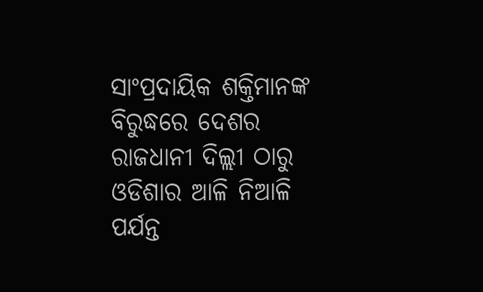ସାଂପ୍ରଦାୟିକ ଶକ୍ତିମାନଙ୍କ ବିରୁଦ୍ଧରେ ଦେଶର ରାଜଧାନୀ ଦିଲ୍ଲୀ ଠାରୁ ଓଡିଶାର ଆଳି ନିଆଳି ପର୍ଯନ୍ତ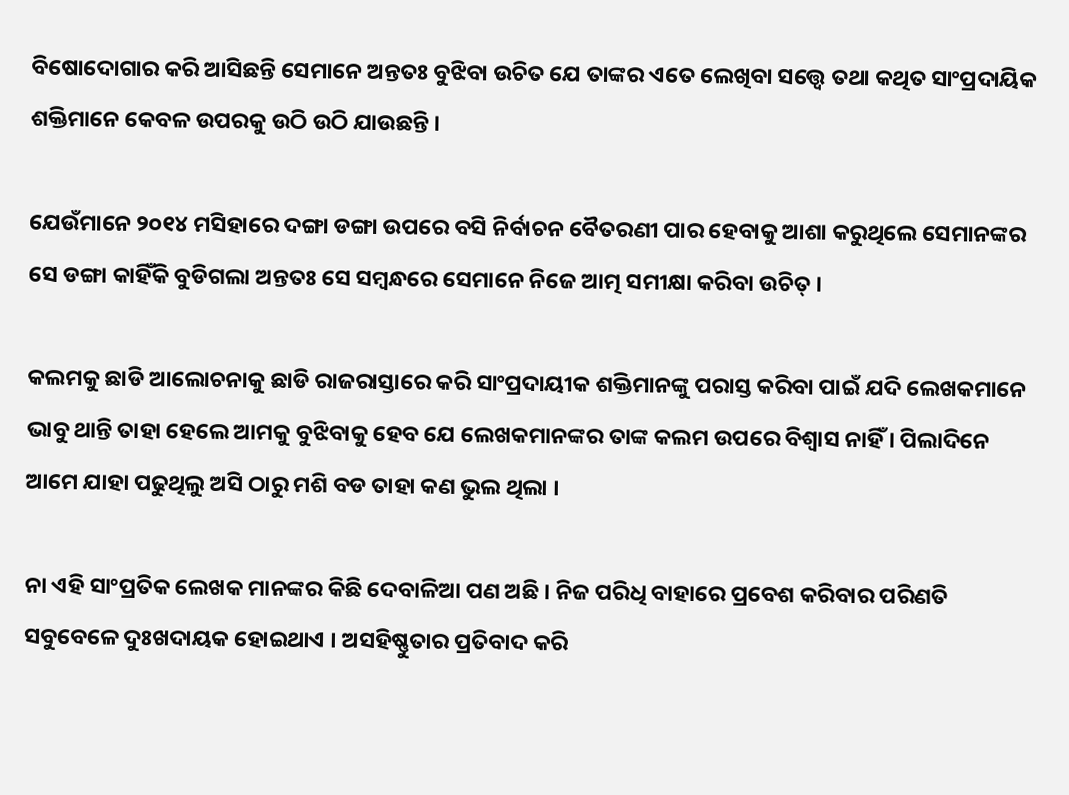ବିଷୋଦୋଗାର କରି ଆସିଛନ୍ତି ସେମାନେ ଅନ୍ତତଃ ବୁଝିବା ଉଚିତ ଯେ ତାଙ୍କର ଏତେ ଲେଖିବା ସତ୍ତ୍ୱେ ତଥା କଥିତ ସାଂପ୍ରଦାୟିକ ଶକ୍ତିମାନେ କେବଳ ଉପରକୁ ଉଠି ଉଠି ଯାଉଛନ୍ତି ।

ଯେଉଁମାନେ ୨୦୧୪ ମସିହାରେ ଦଙ୍ଗା ଡଙ୍ଗା ଉପରେ ବସି ନିର୍ବାଚନ ବୈତରଣୀ ପାର ହେବାକୁ ଆଶା କରୁଥିଲେ ସେମାନଙ୍କର ସେ ଡଙ୍ଗା କାହିଁକି ବୁଡିଗଲା ଅନ୍ତତଃ ସେ ସମ୍ବନ୍ଧରେ ସେମାନେ ନିଜେ ଆତ୍ମ ସମୀକ୍ଷା କରିବା ଉଚିତ୍ ।

କଲମକୁ ଛାଡି ଆଲୋଚନାକୁ ଛାଡି ରାଜରାସ୍ତାରେ କରି ସାଂପ୍ରଦାୟୀକ ଶକ୍ତିମାନଙ୍କୁ ପରାସ୍ତ କରିବା ପାଇଁ ଯଦି ଲେଖକମାନେ ଭାବୁ ଥାନ୍ତି ତାହା ହେଲେ ଆମକୁ ବୁଝିବାକୁ ହେବ ଯେ ଲେଖକମାନଙ୍କର ତାଙ୍କ କଲମ ଉପରେ ବିଶ୍ୱାସ ନାହିଁ । ପିଲାଦିନେ ଆମେ ଯାହା ପଢୁଥିଲୁ ଅସି ଠାରୁ ମଶି ବଡ ତାହା କଣ ଭୁଲ ଥିଲା ।

ନା ଏହି ସାଂପ୍ରତିକ ଲେଖକ ମାନଙ୍କର କିଛି ଦେବାଳିଆ ପଣ ଅଛି । ନିଜ ପରିଧି ବାହାରେ ପ୍ରବେଶ କରିବାର ପରିଣତି ସବୁବେଳେ ଦୁଃଖଦାୟକ ହୋଇଥାଏ । ଅସହିଷ୍ଣୁତାର ପ୍ରତିବାଦ କରି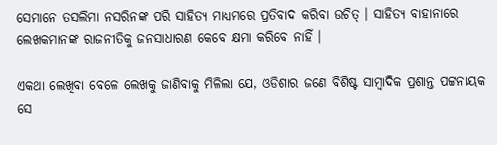ସେମାନେ ତସଲିମା ନସରିନଙ୍କ ପରି ସାହିତ୍ୟ ମାଧ୍ୟମରେ ପ୍ରତିବାଦ କରିବା ଉଚିତ୍ । ସାହିତ୍ୟ ବାହାନାରେ ଲେଖକମାନଙ୍କ ରାଜନୀତିକୁ ଜନସାଧାରଣ କେବେ କ୍ଷମା କରିବେ ନାହିଁ ।

ଏକଥା ଲେଖିବା ବେଳେ ଲେଖକୁ ଜାଣିବାକୁ ମିଳିଲା ଯେ, ଓଡିଶାର ଜଣେ ବିଶିଷ୍ଟ ସାମ୍ବାଦିକ ପ୍ରଶାନ୍ତ ପଟ୍ଟନାୟକ ସେ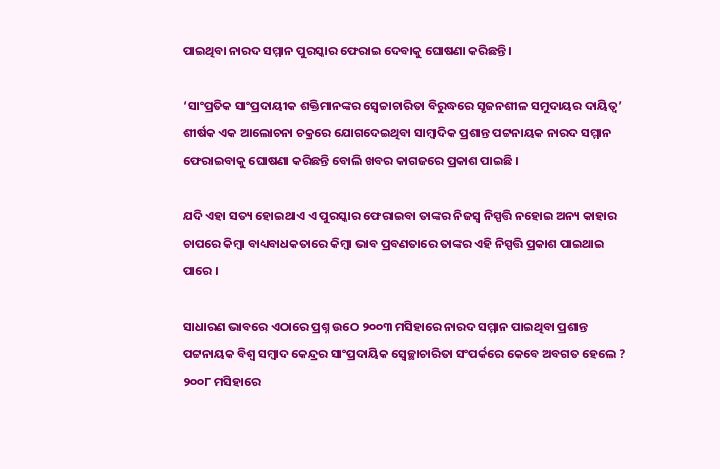ପାଇଥିବା ନାରଦ ସମ୍ମାନ ପୁରସ୍କାର ଫେରାଇ ଦେବାକୁ ଘୋଷଣା କରିଛନ୍ତି ।

‘ସାଂପ୍ରତିକ ସାଂପ୍ରଦାୟୀକ ଶକ୍ତିମାନଙ୍କର ସ୍ୱେଚ୍ଚାଚାରିତା ବିରୁଦ୍ଧରେ ସୃଜନଶୀଳ ସମୁଦାୟର ଦାୟିତ୍ୱ’ ଶୀର୍ଷକ ଏକ ଆଲୋଚନା ଚକ୍ରରେ ଯୋଗଦେଇଥିବା ସାମ୍ବାଦିକ ପ୍ରଶାନ୍ତ ପଟ୍ଟନାୟକ ନାରଦ ସମ୍ମାନ ଫେରାଇବାକୁ ଘୋଷଣା କରିଛନ୍ତି ବୋଲି ଖବର କାଗଜରେ ପ୍ରକାଶ ପାଇଛି ।

ଯଦି ଏହା ସତ୍ୟ ହୋଇଥାଏ ଏ ପୁରସ୍କାର ଫେରାଇବା ତାଙ୍କର ନିଜସ୍ୱ ନିସ୍ପତ୍ତି ନହୋଇ ଅନ୍ୟ କାହାର ଚାପରେ କିମ୍ବା ବାଧ୍ୟବାଧକତାରେ କିମ୍ବା ଭାବ ପ୍ରବଣତାରେ ତାଙ୍କର ଏହି ନିସ୍ପତ୍ତି ପ୍ରକାଶ ପାଇଥାଇ ପାରେ ।

ସାଧାରଣ ଭାବରେ ଏଠାରେ ପ୍ରଶ୍ନ ଉଠେ ୨୦୦୩ ମସିହାରେ ନାରଦ ସମ୍ମାନ ପାଇଥିବା ପ୍ରଶାନ୍ତ ପଟ୍ଟନାୟକ ବିଶ୍ୱ ସମ୍ବାଦ କେନ୍ଦ୍ରର ସାଂପ୍ରଦାୟିକ ସ୍ୱେଚ୍ଛାଚାରିତା ସଂପର୍କରେ କେବେ ଅବଗତ ହେଲେ ? ୨୦୦୮ ମସିହାରେ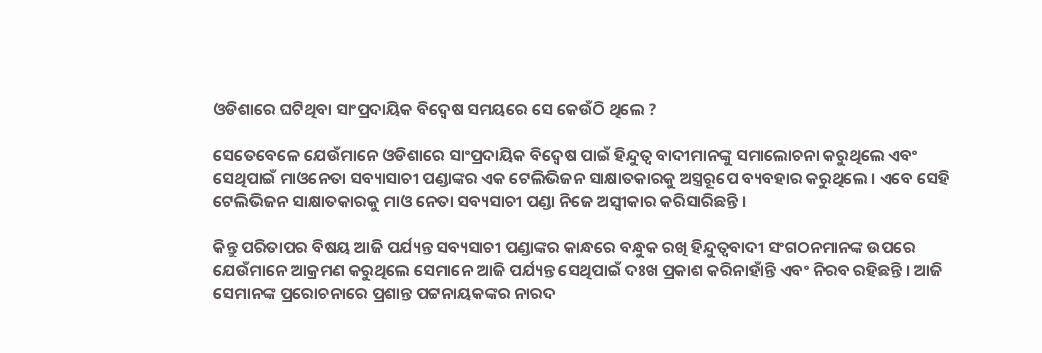ଓଡିଶାରେ ଘଟିଥିବା ସାଂପ୍ରଦାୟିକ ବିଦ୍ୱେଷ ସମୟରେ ସେ କେଉଁଠି ଥିଲେ ?

ସେତେବେଳେ ଯେଉଁମାନେ ଓଡିଶାରେ ସାଂପ୍ରଦାୟିକ ବିଦ୍ୱେଷ ପାଇଁ ହିନ୍ଦୁତ୍ୱ ବାଦୀମାନଙ୍କୁ ସମାଲୋଚନା କରୁଥିଲେ ଏବଂ ସେଥିପାଇଁ ମାଓନେତା ସବ୍ୟାସାଚୀ ପଣ୍ଡାଙ୍କର ଏକ ଟେଲିଭିଜନ ସାକ୍ଷାତକାରକୁ ଅସ୍ତ୍ରରୂପେ ବ୍ୟବହାର କରୁଥିଲେ । ଏବେ ସେହି ଟେଲିଭିଜନ ସାକ୍ଷାତକାରକୁ ମାଓ ନେତା ସବ୍ୟସାଚୀ ପଣ୍ଡା ନିଜେ ଅସ୍ୱୀକାର କରିସାରିଛନ୍ତି ।

କିନ୍ତୁ ପରିତାପର ବିଷୟ ଆଜି ପର୍ଯ୍ୟନ୍ତ ସବ୍ୟସାଚୀ ପଣ୍ଡାଙ୍କର କାନ୍ଧରେ ବନ୍ଧୁକ ରଖି ହିନ୍ଦୁତ୍ୱବାଦୀ ସଂଗଠନମାନଙ୍କ ଉପରେ ଯେଉଁମାନେ ଆକ୍ରମଣ କରୁଥିଲେ ସେମାନେ ଆଜି ପର୍ଯ୍ୟନ୍ତ ସେଥିପାଇଁ ଦଃଖ ପ୍ରକାଶ କରିନାହାଁନ୍ତି ଏବଂ ନିରବ ରହିଛନ୍ତି । ଆଜି ସେମାନଙ୍କ ପ୍ରରୋଚନାରେ ପ୍ରଶାନ୍ତ ପଟ୍ଟନାୟକଙ୍କର ନାରଦ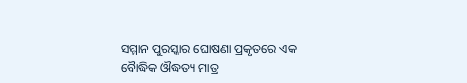ସମ୍ମାନ ପୁରସ୍କାର ଘୋଷଣା ପ୍ରକୃତରେ ଏକ ବୈାଦ୍ଧିକ ଔଦ୍ଧତ୍ୟ ମାତ୍ର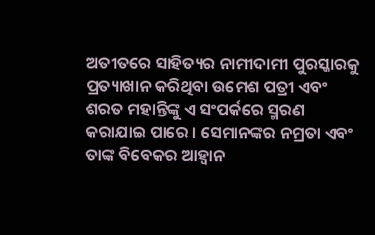ଅତୀତରେ ସାହିତ୍ୟର ନାମୀଦାମୀ ପୁରସ୍କାରକୁ ପ୍ରତ୍ୟାଖାନ କରିଥିବା ଉମେଶ ପତ୍ରୀ ଏବଂ ଶରତ ମହାନ୍ତିଙ୍କୁ ଏ ସଂପର୍କରେ ସ୍ମରଣ କରାଯାଇ ପାରେ । ସେମାନଙ୍କର ନମ୍ରତା ଏବଂ ତାଙ୍କ ବିବେକର ଆହ୍ୱାନ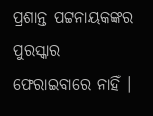ପ୍ରଶାନ୍ତ ପଟ୍ଟନାୟକଙ୍କର ପୁରସ୍କାର ଫେରାଇବାରେ ନାହିଁ ।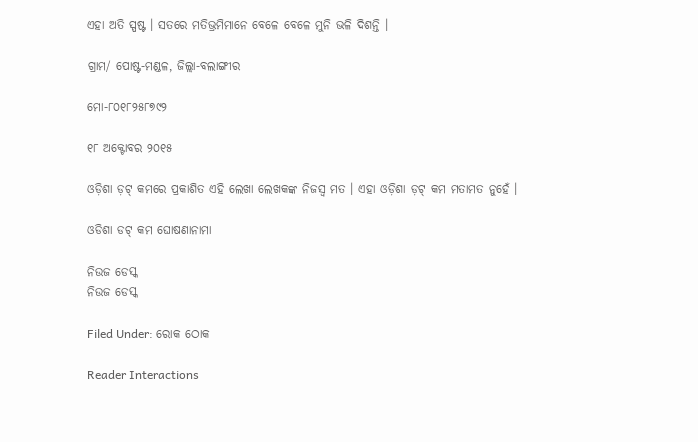ଏହା ଅତି ସ୍ପଷ୍ଟ । ସତରେ ମତିଭ୍ରମିମାନେ ବେଳେ ବେଳେ ମୁନି ଭଳି ଦିଶନ୍ତି ।

ଗ୍ରାମ/ ପୋଷ୍ଟ-ମଣ୍ଡଳ, ଜିଲ୍ଲା-ବଲାଙ୍ଗୀର

ମୋ-୮୦୧୮୨୫୮୭୯୨

୧୮ ଅକ୍ଟୋବର ୨୦୧୫

ଓଡ଼ିଶା ଡ଼ଟ୍ କମରେ ପ୍ରକାଶିତ ଏହି ଲେଖା ଲେଖକଙ୍କ ନିଜସ୍ୱ ମତ । ଏହା ଓଡ଼ିଶା ଡ଼ଟ୍ କମ ମତାମତ ନୁହେଁ ।

ଓଡିଶା ଡଟ୍ କମ ଘୋଷଣାନାମା

ନିଉଜ ଡେସ୍କ
ନିଉଜ ଡେସ୍କ

Filed Under: ରୋକ ଠୋକ

Reader Interactions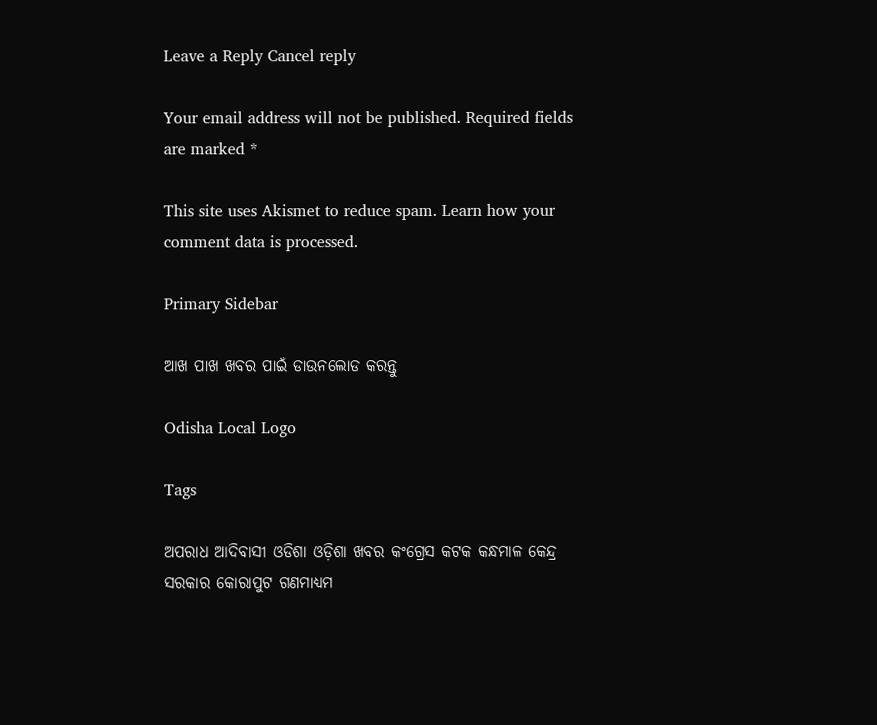Leave a Reply Cancel reply

Your email address will not be published. Required fields are marked *

This site uses Akismet to reduce spam. Learn how your comment data is processed.

Primary Sidebar

ଆଖ ପାଖ ଖବର ପାଇଁ ଡାଉନଲୋଡ କରନ୍ତୁ

Odisha Local Logo

Tags

ଅପରାଧ ଆଦିବାସୀ ଓଡିଶା ଓଡ଼ିଶା ଖବର କଂଗ୍ରେସ କଟକ କନ୍ଧମାଳ କେନ୍ଦ୍ର ସରକାର କୋରାପୁଟ ଗଣମାଧ୍ୟମ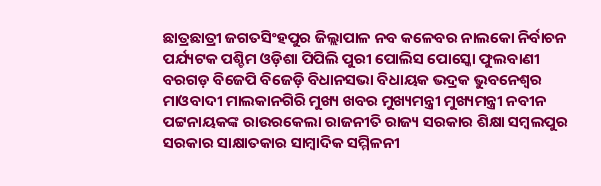ଛାତ୍ରଛାତ୍ରୀ ଜଗତସିଂହପୁର ଜିଲ୍ଲାପାଳ ନବ କଳେବର ନାଲକୋ ନିର୍ବାଚନ ପର୍ଯ୍ୟଟକ ପଶ୍ଚିମ ଓଡ଼ିଶା ପିପିଲି ପୁରୀ ପୋଲିସ ପୋସ୍କୋ ଫୁଲବାଣୀ ବରଗଡ଼ ବିଜେପି ବିଜେଡ଼ି ବିଧାନସଭା ବିଧାୟକ ଭଦ୍ରକ ଭୁବନେଶ୍ୱର ମାଓବାଦୀ ମାଲକାନଗିରି ମୁଖ୍ୟ ଖବର ମୁଖ୍ୟମନ୍ତ୍ରୀ ମୁଖ୍ୟମନ୍ତ୍ରୀ ନବୀନ ପଟ୍ଟନାୟକଙ୍କ ରାଉରକେଲା ରାଜନୀତି ରାଜ୍ୟ ସରକାର ଶିକ୍ଷା ସମ୍ବଲପୁର ସରକାର ସାକ୍ଷାତକାର ସାମ୍ବାଦିକ ସମ୍ମିଳନୀ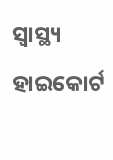ସ୍ୱାସ୍ଥ୍ୟ ହାଇକୋର୍ଟ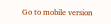Go to mobile version